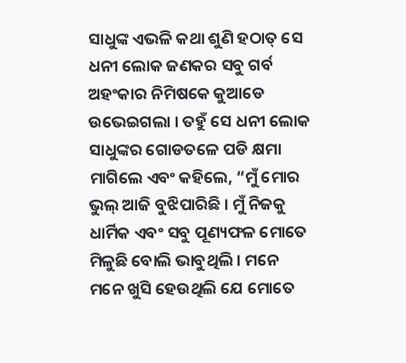ସାଧୁଙ୍କ ଏଭଳି କଥା ଶୁଣି ହଠାତ୍ ସେ ଧନୀ ଲୋକ ଜଣକର ସବୁ ଗର୍ବ ଅହଂକାର ନିମିଷକେ କୁଆଡେ ଉଭେଇଗଲା । ତହୁଁ ସେ ଧନୀ ଲୋକ ସାଧୁଙ୍କର ଗୋଡତଳେ ପଡି କ୍ଷମା ମାଗିଲେ ଏବଂ କହିଲେ, “ମୁଁ ମୋର ଭୁଲ୍ ଆଜି ବୁଝିପାରିଛି । ମୁଁ ନିଜକୁ ଧାର୍ମିକ ଏବଂ ସବୁ ପୂଣ୍ୟଫଳ ମୋତେ ମିଳୁଛି ବୋଲି ଭାବୁଥିଲି । ମନେ ମନେ ଖୁସି ହେଉଥିଲି ଯେ ମୋତେ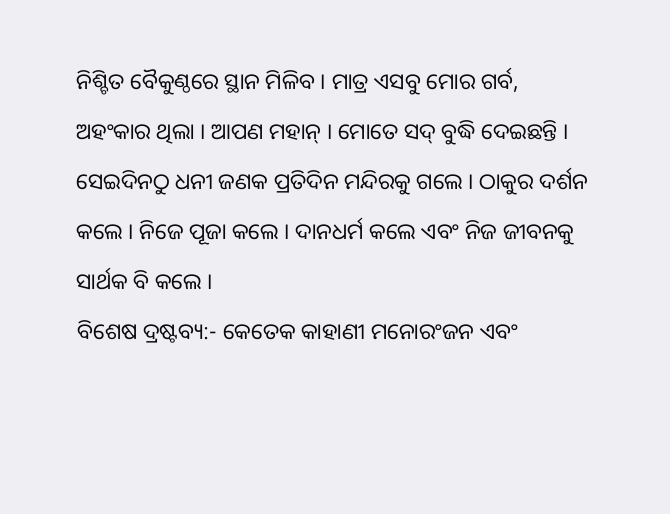ନିଶ୍ଚିତ ବୈକୁଣ୍ଠରେ ସ୍ଥାନ ମିଳିବ । ମାତ୍ର ଏସବୁ ମୋର ଗର୍ବ, ଅହଂକାର ଥିଲା । ଆପଣ ମହାନ୍ । ମୋତେ ସଦ୍ ବୁଦ୍ଧି ଦେଇଛନ୍ତି ।
ସେଇଦିନଠୁ ଧନୀ ଜଣକ ପ୍ରତିଦିନ ମନ୍ଦିରକୁ ଗଲେ । ଠାକୁର ଦର୍ଶନ କଲେ । ନିଜେ ପୂଜା କଲେ । ଦାନଧର୍ମ କଲେ ଏବଂ ନିଜ ଜୀବନକୁ ସାର୍ଥକ ବି କଲେ ।
ବିଶେଷ ଦ୍ରଷ୍ଟବ୍ୟ:- କେତେକ କାହାଣୀ ମନୋରଂଜନ ଏବଂ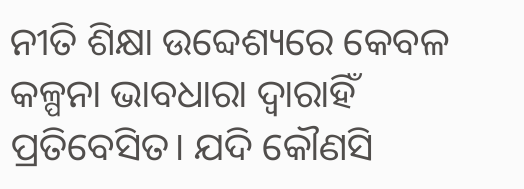ନୀତି ଶିକ୍ଷା ଉବ୍ଦେଶ୍ୟରେ କେବଳ କଳ୍ପନା ଭାବଧାରା ଦ୍ୱାରାହିଁ ପ୍ରତିବେସିତ। ଯଦି କୌଣସି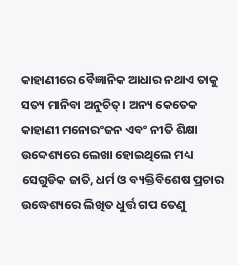କାହାଣୀରେ ବୈଜ୍ଞାନିକ ଆଧାର ନଥାଏ ତାକୁ ସତ୍ୟ ମାନିବା ଅନୁଚିତ୍। ଅନ୍ୟ କେତେକ କାହାଣୀ ମନୋରଂଜନ ଏବଂ ନୀତି ଶିକ୍ଷା ଉବ୍ଦେଶ୍ୟରେ ଲେଖା ହୋଇଥିଲେ ମଧ୍ୟ ସେଗୁଡିକ ଜାତି, ଧର୍ମ ଓ ବ୍ୟକ୍ତିବିଶେଷ ପ୍ରଚାର ଉଦ୍ଧେଶ୍ୟରେ ଲିଖିତ ଧୁର୍ତ୍ତ ଗପ ତେଣୁ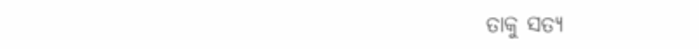ତାକୁ ସତ୍ୟ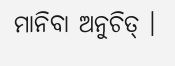ମାନିବା ଅନୁଚିତ୍ ।